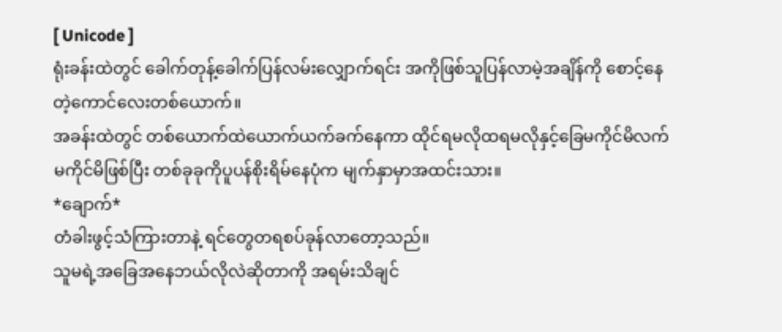[ Unicode ]
ရုံးခန်းထဲတွင် ခေါက်တုန့်ခေါက်ပြန်လမ်းလျှောက်ရင်း အကိုဖြစ်သူပြန်လာမဲ့အချိန်ကို စောင့်နေတဲ့ကောင်လေးတစ်ယောက်။
အခန်းထဲတွင် တစ်ယောက်ထဲယောက်ယက်ခက်နေကာ ထိုင်ရမလိုထရမလိုနှင့်ခြေမကိုင်မိလက်မကိုင်မိဖြစ်ပြီး တစ်ခုခုကိုပူပန်စိုးရိမ်နေပုံက မျက်နှာမှာအထင်းသား။
*ချောက်*
တံခါးဖွင့်သံကြားတာနဲ့ ရင်တွေတရစပ်ခုန်လာတော့သည်။
သူမရဲ့အခြေအနေဘယ်လိုလဲဆိုတာကို အရမ်းသိချင်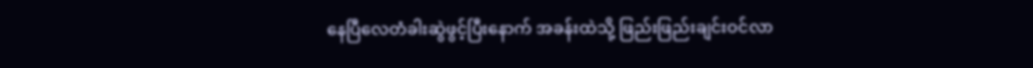နေပြီလေတံခါးဆွဲဖွင့်ပြီးနောက် အခန်းထဲသို့ ဖြည်းဖြည်းချင်းဝင်လာ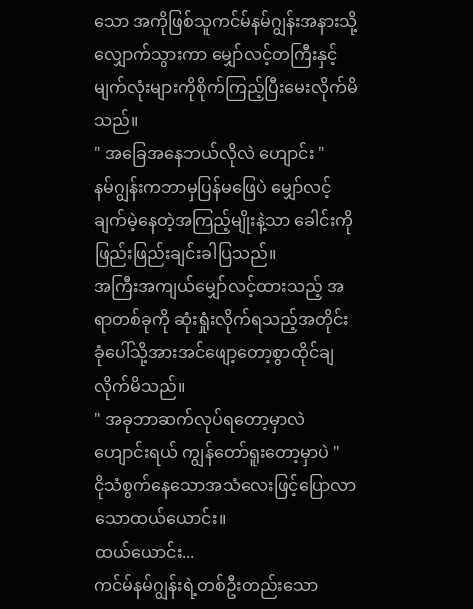သော အကိုဖြစ်သူကင်မ်နမ်ဂျွန်းအနားသို့လျှောက်သွားကာ မျှော်လင့်တကြီးနှင့် မျက်လုံးများကိုစိုက်ကြည့်ပြီးမေးလိုက်မိသည်။
" အခြေအနေဘယ်လိုလဲ ဟျောင်း "
နမ်ဂျွန်းကဘာမှပြန်မဖြေပဲ မျှော်လင့်ချက်မဲ့နေတဲ့အကြည့်မျိုးနဲ့သာ ခေါင်းကိုဖြည်းဖြည်းချင်းခါပြသည်။
အကြီးအကျယ်မျှော်လင့်ထားသည့် အရာတစ်ခုကို ဆုံးရှုံးလိုက်ရသည့်အတိုင်း ခုံပေါ်သို့အားအင်ဖျော့တော့စွာထိုင်ချလိုက်မိသည်။
" အခုဘာဆက်လုပ်ရတော့မှာလဲ ဟျောင်းရယ် ကျွန်တော်ရူးတော့မှာပဲ "
ငိုသံစွက်နေသောအသံလေးဖြင့်ပြောလာသောထယ်ယောင်း။
ထယ်ယောင်း...
ကင်မ်နမ်ဂျွန်းရဲ့တစ်ဦးတည်းသော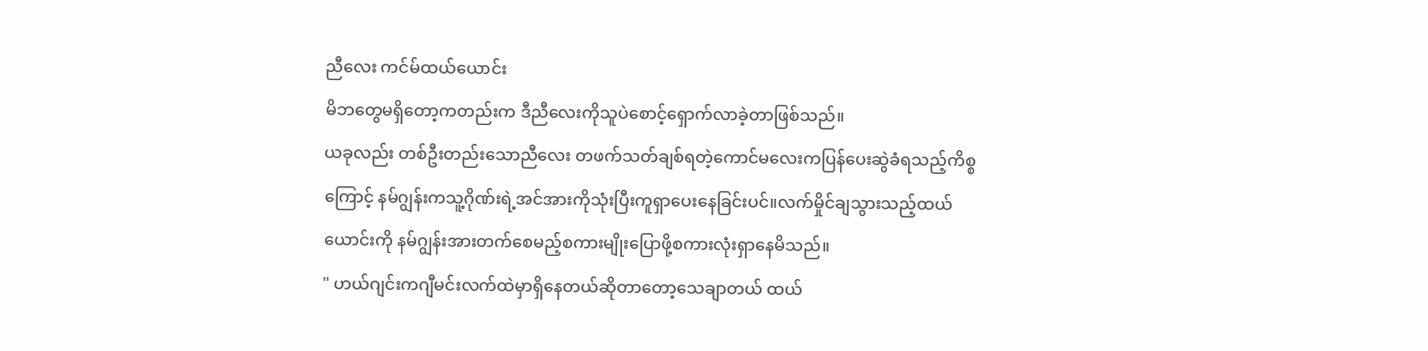ညီလေး ကင်မ်ထယ်ယောင်း
မိဘတွေမရှိတော့ကတည်းက ဒီညီလေးကိုသူပဲစောင့်ရှောက်လာခဲ့တာဖြစ်သည်။
ယခုလည်း တစ်ဦးတည်းသောညီလေး တဖက်သတ်ချစ်ရတဲ့ကောင်မလေးကပြန်ပေးဆွဲခံရသည့်ကိစ္စကြောင့် နမ်ဂျွန်းကသူ့ဂိုဏ်းရဲ့အင်အားကိုသုံးပြီးကူရှာပေးနေခြင်းပင်။လက်မှိုင်ချသွားသည့်ထယ်ယောင်းကို နမ်ဂျွန်းအားတက်စေမည့်စကားမျိုးပြောဖို့စကားလုံးရှာနေမိသည်။
" ဟယ်ဂျင်းကဂျီမင်းလက်ထဲမှာရှိနေတယ်ဆိုတာတော့သေချာတယ် ထယ်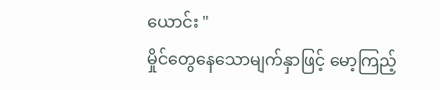ယောင်း "
မှိုင်တွေနေသောမျက်နှာဖြင့် မော့ကြည့်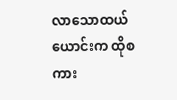လာသောထယ်ယောင်းက ထိုစကား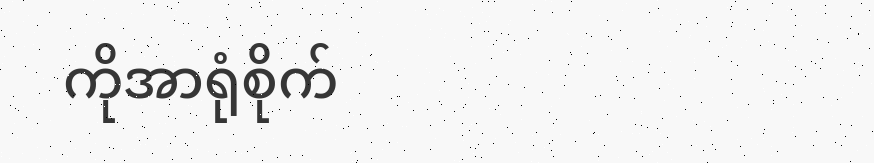ကိုအာရုံစိုက်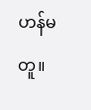ဟန်မတူ။